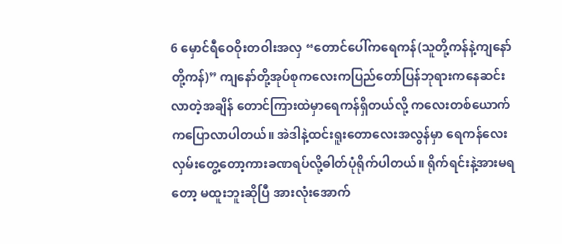6 မှောင်ရီဝေဝိုးတဝါးအလှ “တောင်ပေါ်ကရေကန်(သူတို့ကန်နဲ့ကျနော်တို့ကန်)” ကျနော်တို့အုပ်စုကလေးကပြည်တော်ပြန်ဘုရားကနေဆင်းလာတဲ့အချိန် တောင်ကြားထဲမှာရေကန်ရှိတယ်လို့ ကလေးတစ်ယောက်ကပြောလာပါတယ်။ အဲဒါနဲ့ထင်းရူးတောလေးအလွန်မှာ ရေကန်လေးလှမ်းတွေ့တော့ကားခဏရပ်လို့ဓါတ်ပုံရိုက်ပါတယ်။ ရိုက်ရင်းနဲ့အားမရတော့ မထူးဘူးဆိုပြီ အားလုံးအောက်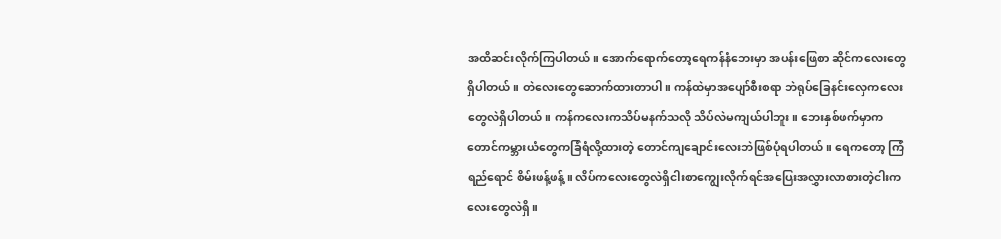အထိဆင်းလိုက်ကြပါတယ်။ အောက်ရောက်တော့ရေကန်နံဘေးမှာ အပန်းဖြေစာ ဆိုင်ကလေးတွေရှိပါတယ်။ တဲလေးတွေဆောက်ထားတာပါ။ ကန်ထဲမှာအပျော်စီးစရာ ဘဲရုပ်ခြေနင်းလှေကလေးတွေလဲရှိပါတယ်။ ကန်ကလေးကသိပ်မနက်သလို သိပ်လဲမကျယ်ပါဘူး။ ဘေးနှစ်ဖက်မှာက တောင်ကမ္ဘားယံတွေကခြံရံလို့ထားတဲ့ တောင်ကျချောင်းလေးဘဲဖြစ်ပုံရပါတယ်။ ရေကတော့ ကြံရည်ရောင် စိမ်းဖန့်ဖန့်။ လိပ်ကလေးတွေလဲရှိငါးစာကျွေးလိုက်ရင်အပြေးအလွှားလာစားတဲ့ငါးကလေးတွေလဲရှိ။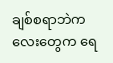ချစ်စရာဘဲကလေးတွေက ရေ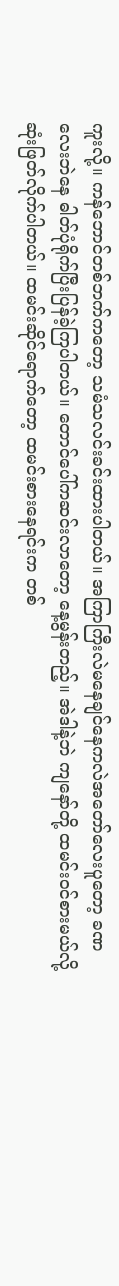ကူးလို့။ ကန်ဘောင်တစ်ဘက်ကတော့ သမံသလင်းခင်းထားပါတယ်။ အကြာကြီးလဲမနေချင်နေကလဲအတော်လေးပူတော့ ခဏလေးဘဲနေ ဓါတ်ပုံရိုက်ပြီးပြန်ခဲ့ကြပါတယ်။ တောင်ပေါ်ကဆင်းလာတော့ နေ့မွန်းတည့်။ အဲဒါနဲ့ဘဲ ကျနော်တို့ ထမင်းဝင်စားမယ်လို့ဆုံးဖြတ်လိုက်ပါတယ်။ ထမင်းဆိုင်ရောက်တော့ ထမင်းစားနေရင်းက တစ်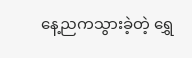နေ့ညကသွားခဲ့တဲ့ ရွှေ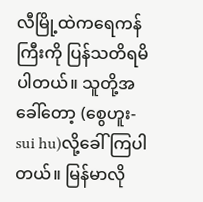လီမြို့ထဲကရေကန်ကြီးကို ပြန်သတိရမိပါတယ်။ သူတို့အခေါ်တော့ (စွေဟူး- sui hu)လို့ခေါ်ကြပါတယ်။ မြန်မာလို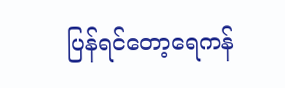ပြန်ရင်တော့ရေကန်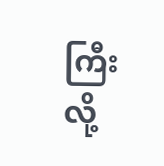ကြီးလို့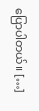ပြောပါတယ်။ […]